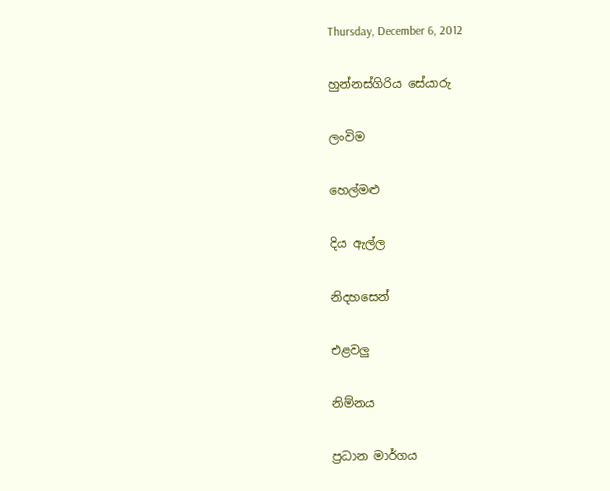Thursday, December 6, 2012

හුන්නස්ගිරිය සේයාරු

ලංවිම

හෙල්මළු

දිය ඇල්ල

නිදහසෙන්

එළවලු

නිම්නය

ප්‍රධාන මාර්ගය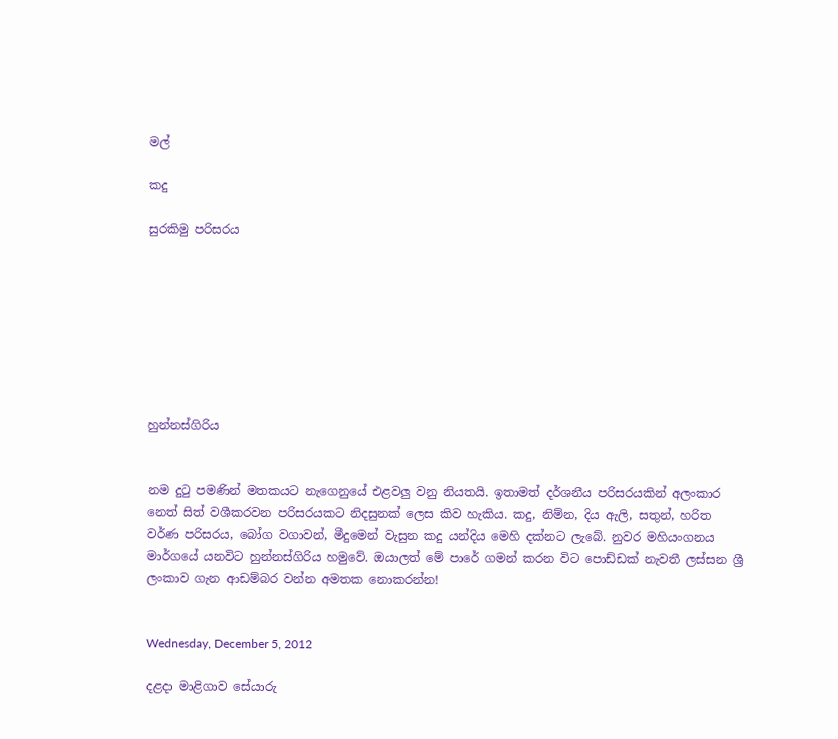මල්

කදු

සුරකිමු පරිසරය








හුන්නස්ගිරිය


නම දුටු පමණින් මතකයට නැගෙනුයේ එළවලු වනු නියතයි. ඉතාමත් දර්ශනීය පරිසරයකින් අලංකාර නෙත් සිත් වශීකරවන පරිසරයකට නිදසුනක් ලෙස කිව හැකිය. කදු, නිම්න, දිය ඇලි, සතුන්, හරිත වර්ණ පරිසරය, බෝග වගාවන්, මීදුමෙන් වැසුන කදු යන්දිය මෙහි දක්නට ලැබේ. නුවර මහියංගනය මාර්ගයේ යනවිට හුන්නස්ගිරිය හමුවේ. ඔයාලත් මේ පාරේ ගමන් කරන විට පොඩ්ඩක් නැවතී ලස්සන ශ්‍රී ලංකාව ගැන ආඩම්බර වන්න අමතක නොකරන්න!


Wednesday, December 5, 2012

දළදා මාළිගාව සේයාරු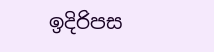ඉදිරිපස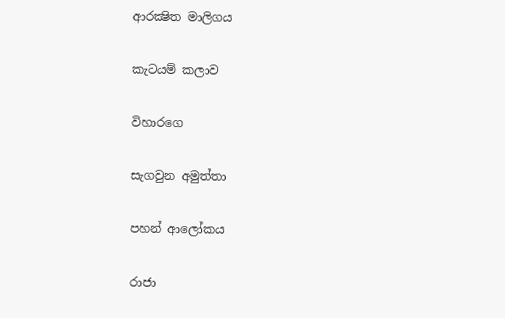ආරක්‍ෂිත මාලිගය

කැටයම් කලාව

විහාරගෙ

සැගවුන අමුත්තා

පහන් ආලෝකය

රාජා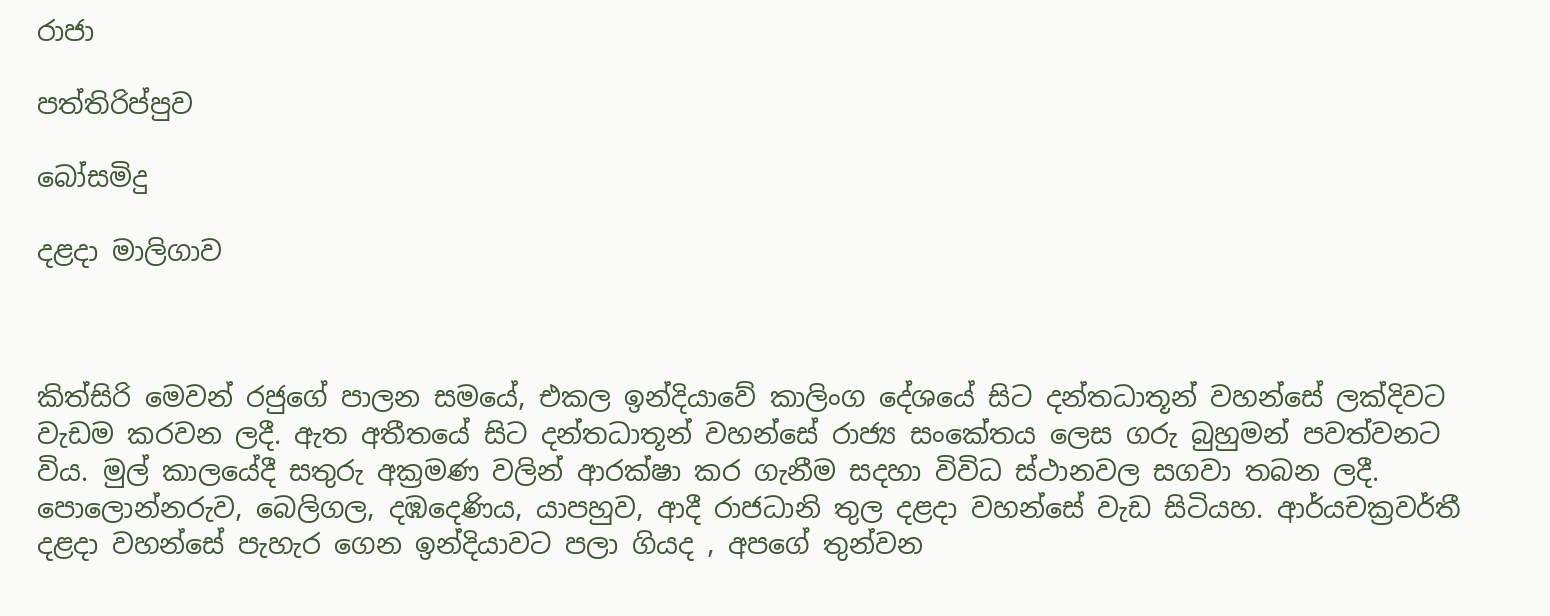රාජා

පත්තිරිප්පුව

බෝසමිදු

දළදා මාලිගාව



කිත්සිරි මෙවන් රජුගේ පාලන සමයේ, එකල ඉන්දියාවේ කාලිංග දේශයේ සිට දන්තධාතූන් වහන්සේ ලක්දිවට වැඩම කරවන ලදී. ඇත අතීතයේ සිට දන්තධාතූන් වහන්සේ රාජ්‍ය සංකේතය ලෙස ගරු බුහුමන් පවත්වනට විය. මුල් කාලයේදී සතුරු අක්‍රමණ වලින් ආරක්ෂා කර ගැනීම සදහා විවිධ ස්ථානවල සගවා තබන ලදී. පොලොන්නරුව, බෙලිගල, දඹදෙණිය, යාපහුව, ආදී රාජධානි තුල දළදා වහන්සේ වැඩ සිටියහ. ආර්යචක්‍රවර්තී දළදා වහන්සේ පැහැර ගෙන ඉන්දියාවට පලා ගියද , අපගේ තුන්වන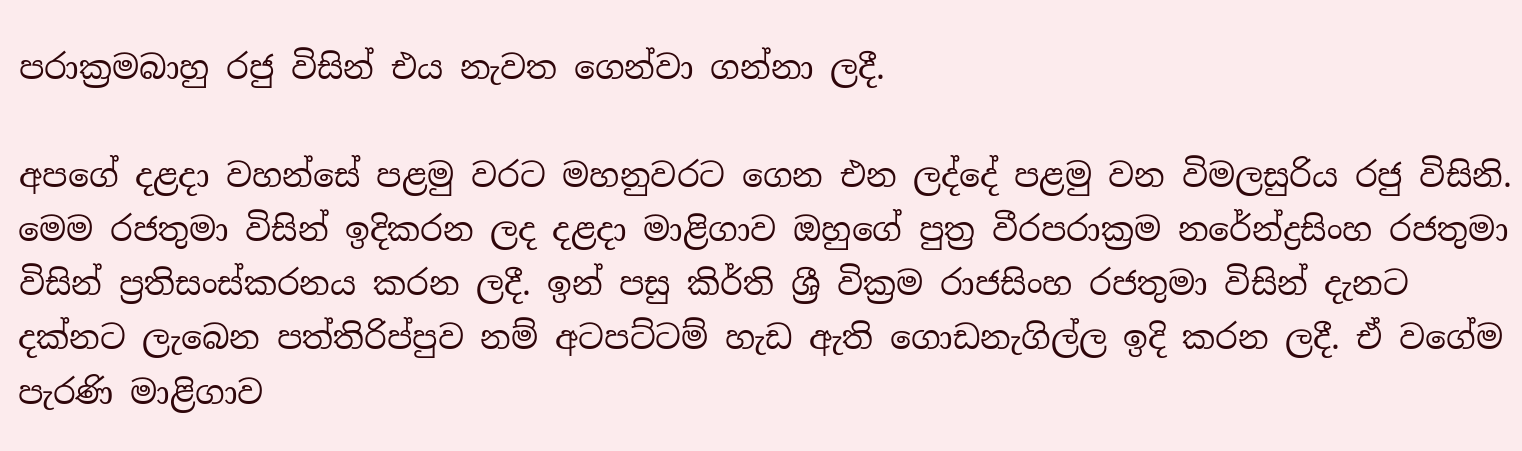පරාක්‍රමබාහු රජු විසින් එය නැවත ගෙන්වා ගන්නා ලදී.

අපගේ දළදා වහන්සේ පළමු වරට මහනුවරට ගෙන එන ලද්දේ පළමු වන විමලසුරිය රජු විසිනි. මෙම රජතුමා විසින් ඉදිකරන ලද දළදා මාළිගාව ඔහුගේ පුත්‍ර වීරපරාක්‍රම නරේන්ද්‍රසිංහ රජතුමා විසින් ප්‍රතිසංස්කරනය කරන ලදී. ඉන් පසු කිර්ති ශ්‍රී වික්‍රම රාජසිංහ රජතුමා විසින් දැනට දක්නට ලැබෙන පත්තිරිප්පුව නම් අටපට්ටම් හැඩ ඇති ගොඩනැගිල්ල ඉදි කරන ලදී. ඒ වගේම පැරණි මාළිගාව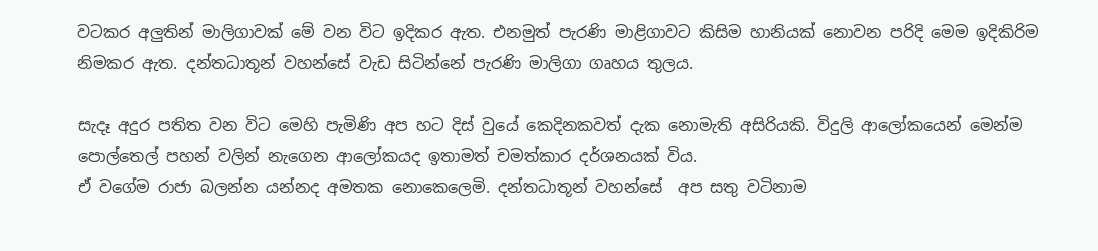වටකර අලුතින් මාලිගාවක් මේ වන විට ඉදිකර ඇත. එනමුත් පැරණි මාළිගාවට කිසිම හානියක් නොවන පරිදි මෙම ඉදිකිරිම නිමකර ඇත. දන්තධාතූන් වහන්සේ වැඩ සිටින්නේ පැරණි මාලිගා ගෘහය තුලය.

සැදෑ අදුර පතිත වන විට මෙහි පැමිණි අප හට දිස් වුයේ කෙදිනකවත් දැක නොමැති අසිරියකි. විදුලි ආලෝකයෙන් මෙන්ම පොල්තෙල් පහන් වලින් නැගෙන ආලෝකයද ඉතාමත් චමත්කාර දර්ශනයක් විය.
ඒ වගේම රාජා බලන්න යන්නද අමතක නොකෙලෙමි. දන්තධාතූන් වහන්සේ  අප සතු වටිනාම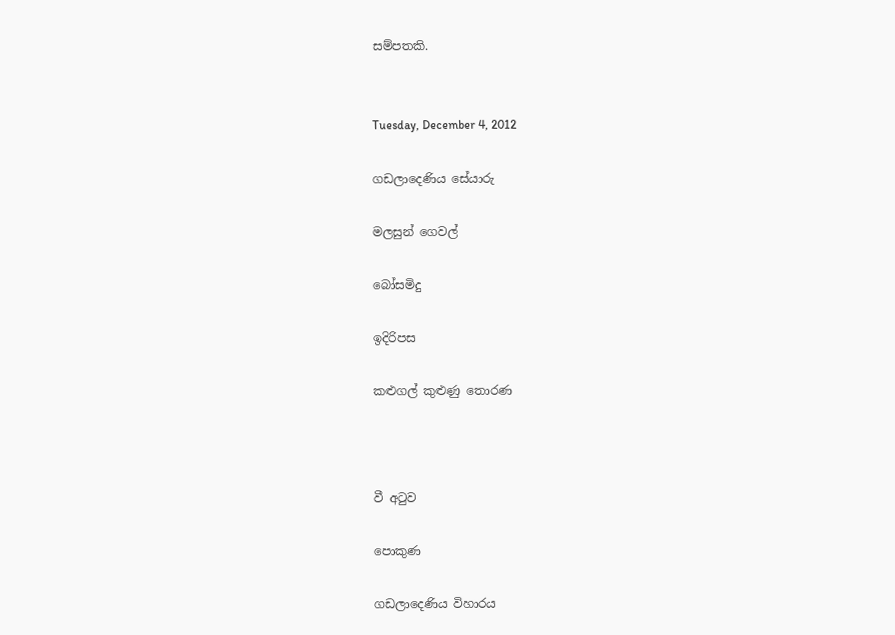සම්පතකි.


Tuesday, December 4, 2012

ගඩලාදෙණිය සේයාරු

මලසුන් ගෙවල්

බෝසමිදු

ඉදිරිපස

කළුගල් කුළුණු තොරණ



වී අටුව

පොකුණ

ගඩලාදෙණිය විහාරය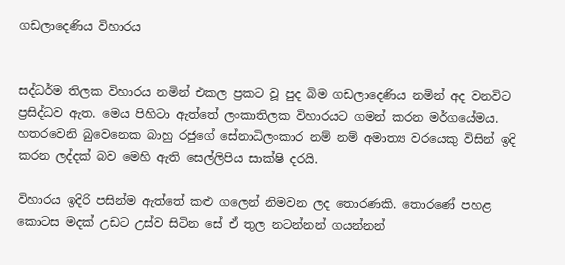ගඩලාදෙණිය විහාරය


සද්ධර්ම තිලක විහාරය නමින් එකල ප්‍රකට වූ පුද බිම ගඩලාදෙණිය නමින් අද වනවිට ප්‍රසිද්ධව ඇත. මෙය පිහිටා ඇත්තේ ලංකාතිලක විහාරයට ගමන් කරන මර්ගයේමය. හතරවෙනි බුවෙනෙක බාහු රජුගේ සේනාධිලංකාර නම් නම් අමාත්‍ය වරයෙකු විසින් ඉදි කරන ලද්දක් බව මෙහි ඇති සෙල්ලිපිය සාක්ෂි දරයි.

විහාරය ඉදිරි පසින්ම ඇත්තේ කළු ගලෙන් නිමවන ලද තොරණකි. තොරණේ පහළ කොටස මදක් උඩට උස්ව සිටින සේ ඒ තුල නටන්නන් ගයන්නන්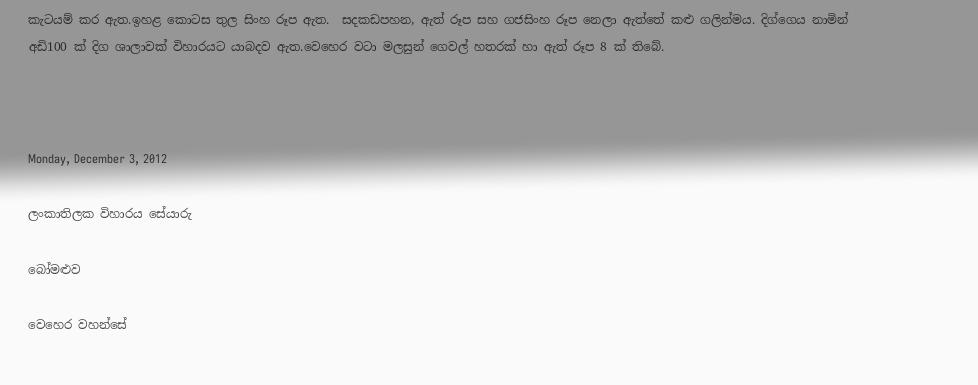කැටයම් කර ඇත.ඉහළ කොටස තුල සිංහ රූප ඇත.  සදකඩපහන, ඇත් රූප සහ ගජසිංහ රූප නෙලා ඇත්තේ කළු ගලින්මය. දිග්ගෙය නාමින් අඩි100 ක් දිග ශාලාවක් විහාරයට යාබදව ඇත.වෙහෙර වටා මලසුන් ගෙවල් හතරක් හා ඇත් රූප 8 ක් තිබේ.



Monday, December 3, 2012

ලංකාතිලක විහාරය සේයාරු

බෝමළුව

වෙහෙර වහන්සේ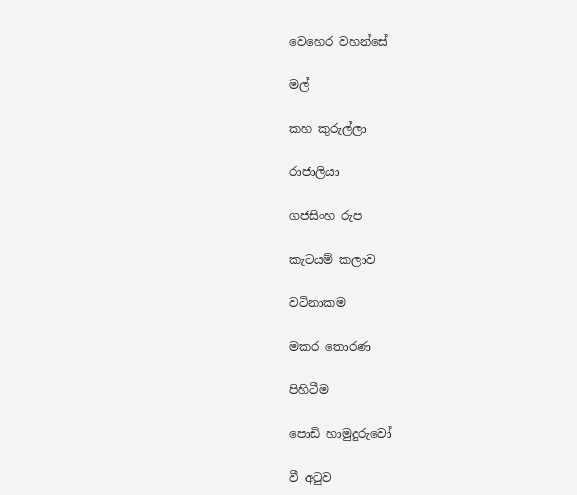වෙහෙර වහන්සේ

මල්

කහ කුරුල්ලා

රාජාලියා

ගජසිංහ රුප

කැටයම් කලාව

වටිනාකම

මකර තොරණ

පිහිටීම

පොඩි හාමුදුරුවෝ

වී අටුව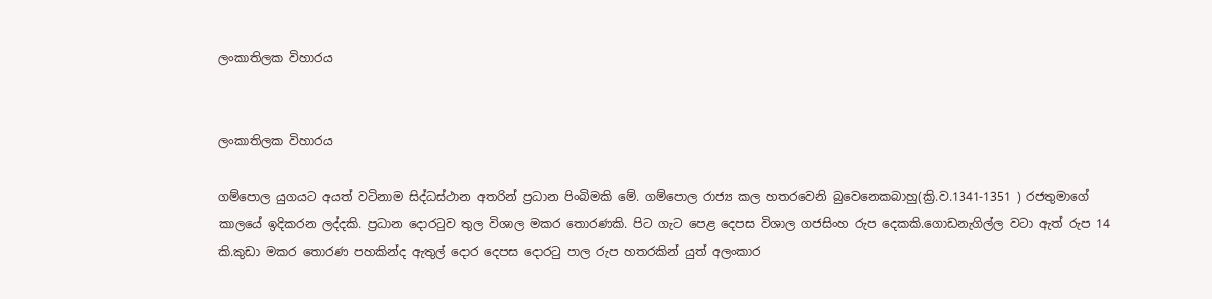ලංකාතිලක විහාරය


ලංකාතිලක විහාරය

ගම්පොල යුගයට අයත් වටිනාම සිද්ධස්ථාන අතරින් ප්‍රධාන පිංබිමකි මේ. ගම්පොල රාජ්‍ය කල හතරවෙනි බුවෙනෙකබාහු(ක්‍රි.ව.1341-1351 ) රජතුමාගේ කාලයේ ඉදිකරන ලද්දකි. ප්‍රධාන දොරටුව තුල විශාල මකර තොරණකි. පිට ගැට පෙළ දෙපස විශාල ගජසිංහ රුප දෙකකි.ගොඩනැගිල්ල වටා ඇත් රුප 14 කි.කුඩා මකර තොරණ පහකින්ද ඇතුල් දොර දෙපස දොරටු පාල රුප හතරකින් යුත් අලංකාර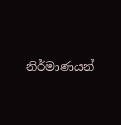නිර්මාණයන්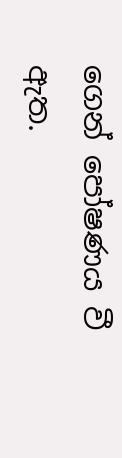ගෙන් පෝෂණය වී ඇත.